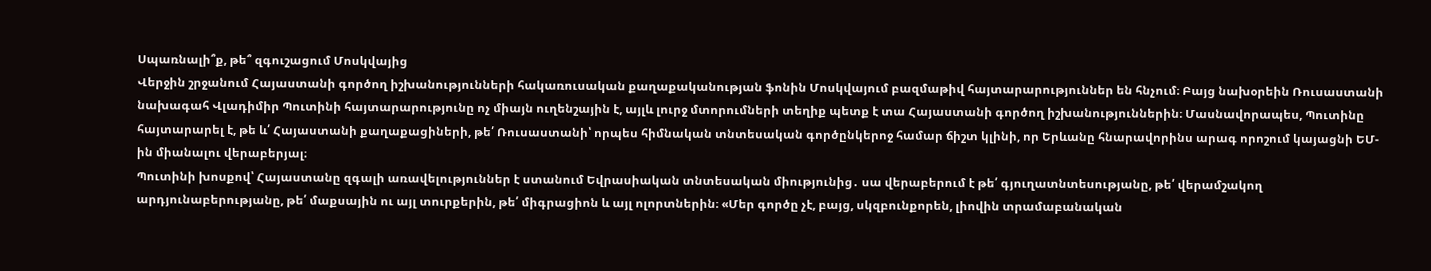Սպառնալի՞ք, թե՞ զգուշացում Մոսկվայից
Վերջին շրջանում Հայաստանի գործող իշխանությունների հակառուսական քաղաքականության ֆոնին Մոսկվայում բազմաթիվ հայտարարություններ են հնչում։ Բայց նախօրեին Ռուսաստանի նախագահ Վլադիմիր Պուտինի հայտարարությունը ոչ միայն ուղենշային է, այլև լուրջ մտորումների տեղիք պետք է տա Հայաստանի գործող իշխանություններին։ Մասնավորապես, Պուտինը հայտարարել է, թե և՛ Հայաստանի քաղաքացիների, թե՛ Ռուսաստանի՝ որպես հիմնական տնտեսական գործընկերոջ համար ճիշտ կլինի, որ Երևանը հնարավորինս արագ որոշում կայացնի ԵՄ-ին միանալու վերաբերյալ։
Պուտինի խոսքով՝ Հայաստանը զգալի առավելություններ է ստանում Եվրասիական տնտեսական միությունից․ սա վերաբերում է թե՛ գյուղատնտեսությանը, թե՛ վերամշակող արդյունաբերությանը, թե՛ մաքսային ու այլ տուրքերին, թե՛ միգրացիոն և այլ ոլորտներին։ «Մեր գործը չէ, բայց, սկզբունքորեն, լիովին տրամաբանական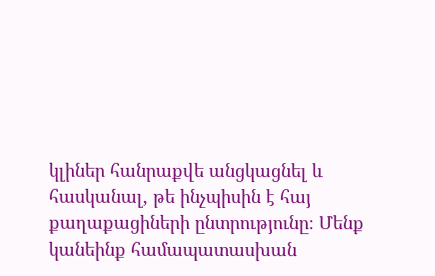կլիներ հանրաքվե անցկացնել և հասկանալ, թե ինչպիսին է հայ քաղաքացիների ընտրությունը։ Մենք կանեինք համապատասխան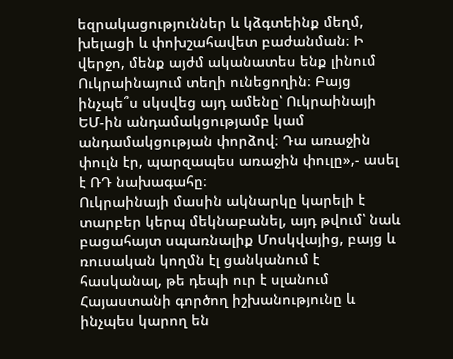եզրակացություններ և կձգտեինք մեղմ, խելացի և փոխշահավետ բաժանման։ Ի վերջո, մենք այժմ ականատես ենք լինում Ուկրաինայում տեղի ունեցողին։ Բայց ինչպե՞ս սկսվեց այդ ամենը՝ Ուկրաինայի ԵՄ-ին անդամակցությամբ կամ անդամակցության փորձով։ Դա առաջին փուլն էր, պարզապես առաջին փուլը»,- ասել է ՌԴ նախագահը։
Ուկրաինայի մասին ակնարկը կարելի է տարբեր կերպ մեկնաբանել, այդ թվում՝ նաև բացահայտ սպառնալիք Մոսկվայից, բայց և ռուսական կողմն էլ ցանկանում է հասկանալ, թե դեպի ուր է սլանում Հայաստանի գործող իշխանությունը և ինչպես կարող են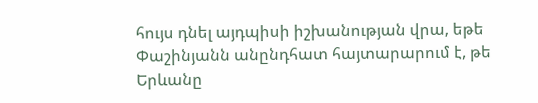հույս դնել այդպիսի իշխանության վրա, եթե Փաշինյանն անընդհատ հայտարարում է, թե Երևանը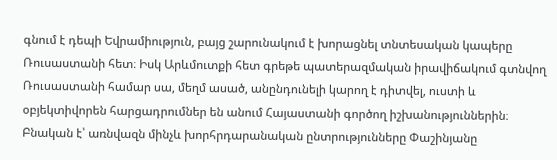գնում է դեպի Եվրամիություն, բայց շարունակում է խորացնել տնտեսական կապերը Ռուսաստանի հետ։ Իսկ Արևմուտքի հետ գրեթե պատերազմական իրավիճակում գտնվող Ռուսաստանի համար սա, մեղմ ասած, անընդունելի կարող է դիտվել, ուստի և օբյեկտիվորեն հարցադրումներ են անում Հայաստանի գործող իշխանություններին։ Բնական է՝ առնվազն մինչև խորհրդարանական ընտրությունները Փաշինյանը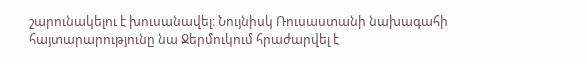շարունակելու է խուսանավել։ Նույնիսկ Ռուսաստանի նախագահի հայտարարությունը նա Ջերմուկում հրաժարվել է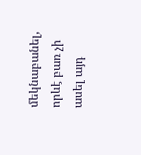մեկնաբանել, որևէ բառ չի ասել այդ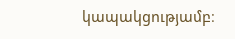կապակցությամբ։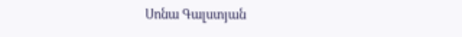Սոնա Գալստյան